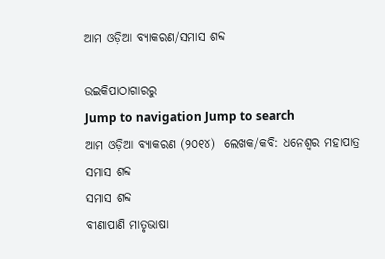ଆମ ଓଡ଼ିଆ ବ୍ୟାକରଣ/ସମାସ ଶବ୍ଦ

ଉଇକିପାଠାଗାର‌ରୁ
Jump to navigation Jump to search
ଆମ ଓଡ଼ିଆ ବ୍ୟାକରଣ (୨୦୧୪)  ଲେଖକ/କବି: ଧନେଶ୍ୱର ମହାପାତ୍ର
ସମାସ ଶବ୍ଦ
ସମାସ ଶବ୍ଦ
ବୀଣାପାଣି ମାତୃଭାଷା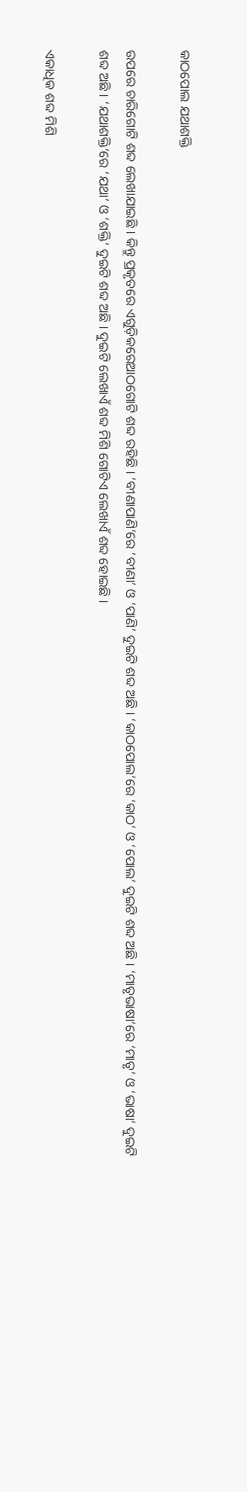କାଠପୋଲ ଯଥାଶକ୍ତି

ଉପରେ ଚାରିଗୋଟି ଶବ୍ଦ ଲେଖାଯାଇଛି । କିନ୍ତୁ ପ୍ରକୃତରେ ଏଗୁଡ଼ିକରେଆଠଗୋଟି ଶବ୍ଦ ରହିଛି । ‘ବୀଣାପାଣି’ରେ ‘ବୀଣା’ ଓ ‘ପାଣି’ ଦୁଇଟି ଶବ୍ଦ ଅଛି । ‘କାଠପୋଲ’ରେ ‘କାଠ’ ଓ ‘ପୋଲ’ ଦୁଇଟି ଶବ୍ଦ ଅଛି । ‘ମାତୃଭାଷା’ରେ ‘ମାତୃ’ ଓ ‘ଭାଷା’ ଦୁଇଟି ଶବ୍ଦ ଅଛି । ‘ଯଥାଶକ୍ତି’ରେ ‘ଯଥା’ ଓ ‘ଶକ୍ତି’ ଦୁଇଟି ଶବ୍ଦ ଅଛି । ଦୁଇଟି ଲେଖାଏଁ ଶବ୍ଦ ମିଶି ଗୋଟିଏ ଲେଖାଏଁ ଶବ୍ଦ ହୋଇଛି ।

ଏକାଧିକ ଶବ୍ଦ ମିଶି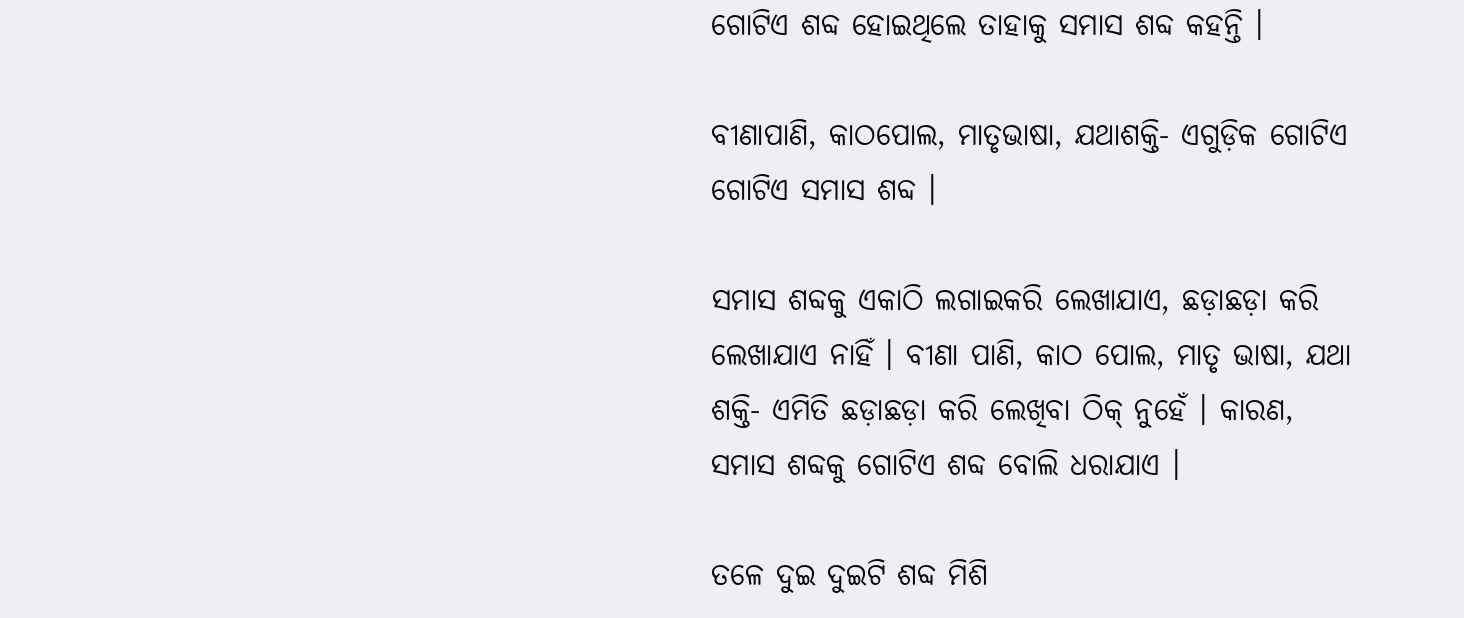ଗୋଟିଏ ଶବ୍ଦ ହୋଇଥିଲେ ତାହାକୁ ସମାସ ଶବ୍ଦ କହନ୍ତି ।

ବୀଣାପାଣି, କାଠପୋଲ, ମାତୃଭାଷା, ଯଥାଶକ୍ତି- ଏଗୁଡ଼ିକ ଗୋଟିଏ ଗୋଟିଏ ସମାସ ଶବ୍ଦ ।

ସମାସ ଶବ୍ଦକୁ ଏକାଠି ଲଗାଇକରି ଲେଖାଯାଏ, ଛଡ଼ାଛଡ଼ା କରି ଲେଖାଯାଏ ନାହିଁ । ବୀଣା ପାଣି, କାଠ ପୋଲ, ମାତୃ ଭାଷା, ଯଥା ଶକ୍ତି- ଏମିତି ଛଡ଼ାଛଡ଼ା କରି ଲେଖିବା ଠିକ୍‍ ନୁହେଁ । କାରଣ, ସମାସ ଶବ୍ଦକୁ ଗୋଟିଏ ଶବ୍ଦ ବୋଲି ଧରାଯାଏ ।

ତଳେ ଦୁଇ ଦୁଇଟି ଶବ୍ଦ ମିଶି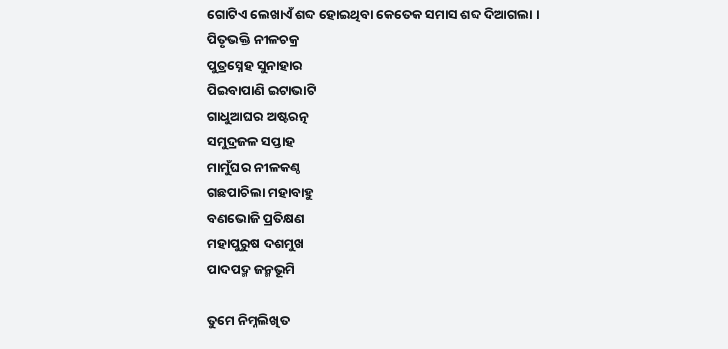ଗୋଟିଏ ଲେଖାଏଁ ଶବ୍ଦ ହୋଇଥିବା କେତେକ ସମାସ ଶବ୍ଦ ଦିଆଗଲା ।
ପିତୃଭକ୍ତି ନୀଳଚକ୍ର
ପୁତ୍ରସ୍ନେହ ସୁନାହାର
ପିଇବାପାଣି ଇଟାଭାଟି
ଗାଧୁଆଘର ଅଷ୍ଟରତ୍ନ
ସମୁଦ୍ରଜଳ ସପ୍ତାହ
ମାମୁଁଘର ନୀଳକଣ୍ଠ
ଗଛପାଚିଲା ମହାବାହୁ
ବଣଭୋଜି ପ୍ରତିକ୍ଷଣ
ମହାପୁରୁଷ ଦଶମୁଖ
ପାଦପଦ୍ମ ଜନ୍ମଭୂମି

ତୁମେ ନିମ୍ନଲିଖିତ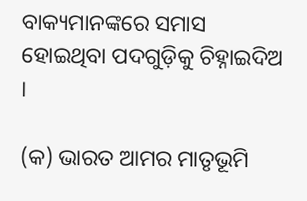ବାକ୍ୟମାନଙ୍କରେ ସମାସ ହୋଇଥିବା ପଦଗୁଡ଼ିକୁ ଚିହ୍ନାଇଦିଅ ।

(କ) ଭାରତ ଆମର ମାତୃଭୂମି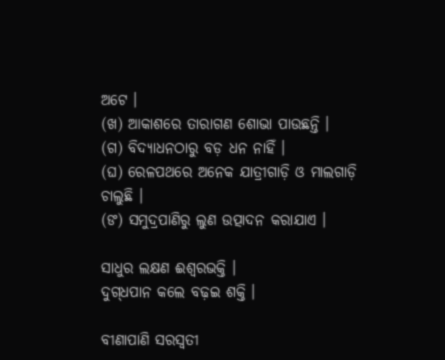ଅଟେ ।
(ଖ) ଆକାଶରେ ତାରାଗଣ ଶୋଭା ପାଉଛନ୍ତି ।
(ଗ) ବିଦ୍ୟାଧନଠାରୁ ବଡ଼ ଧନ ନାହିଁ ।
(ଘ) ରେଳପଥରେ ଅନେକ ଯାତ୍ରୀଗାଡ଼ି ଓ ମାଲଗାଡ଼ି ଚାଲୁଛି ।
(ଙ) ସମୁଦ୍ରପାଣିରୁ ଲୁଣ ଉତ୍ପାଦନ କରାଯାଏ ।

ସାଧୁର ଲକ୍ଷଣ ଈଶ୍ୱରଭକ୍ତି ।
ଦୁଗ୍‍ଧପାନ କଲେ ବଢ଼ଇ ଶକ୍ତି ।

ବୀଣାପାଣି ସରସ୍ୱତୀ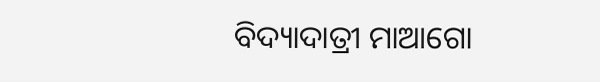ବିଦ୍ୟାଦାତ୍ରୀ ମାଆଗୋ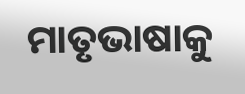ମାତୃଭାଷାକୁ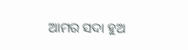ଆମର ସଦା ହୁଅ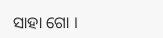ସାହା ଗୋ ।